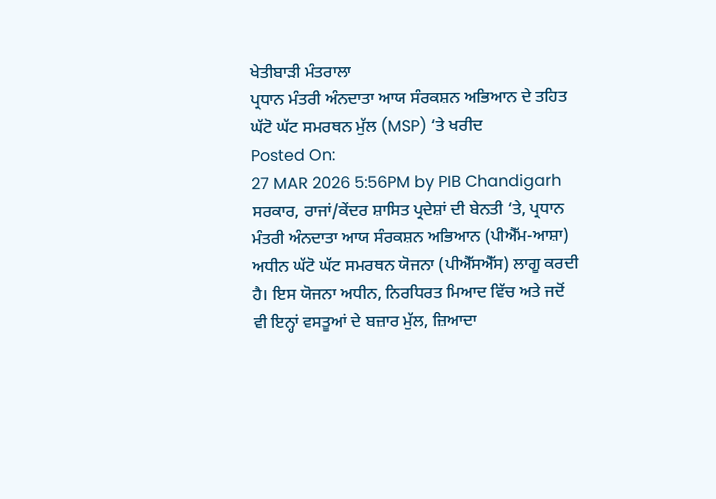ਖੇਤੀਬਾੜੀ ਮੰਤਰਾਲਾ
ਪ੍ਰਧਾਨ ਮੰਤਰੀ ਅੰਨਦਾਤਾ ਆਯ ਸੰਰਕਸ਼ਨ ਅਭਿਆਨ ਦੇ ਤਹਿਤ ਘੱਟੋ ਘੱਟ ਸਮਰਥਨ ਮੁੱਲ (MSP) ‘ਤੇ ਖਰੀਦ
Posted On:
27 MAR 2026 5:56PM by PIB Chandigarh
ਸਰਕਾਰ, ਰਾਜਾਂ/ਕੇਂਦਰ ਸ਼ਾਸਿਤ ਪ੍ਰਦੇਸ਼ਾਂ ਦੀ ਬੇਨਤੀ ‘ਤੇ, ਪ੍ਰਧਾਨ ਮੰਤਰੀ ਅੰਨਦਾਤਾ ਆਯ ਸੰਰਕਸ਼ਨ ਅਭਿਆਨ (ਪੀਐੱਮ-ਆਸ਼ਾ) ਅਧੀਨ ਘੱਟੋ ਘੱਟ ਸਮਰਥਨ ਯੋਜਨਾ (ਪੀਐੱਸਐੱਸ) ਲਾਗੂ ਕਰਦੀ ਹੈ। ਇਸ ਯੋਜਨਾ ਅਧੀਨ, ਨਿਰਧਿਰਤ ਮਿਆਦ ਵਿੱਚ ਅਤੇ ਜਦੋਂ ਵੀ ਇਨ੍ਹਾਂ ਵਸਤੂਆਂ ਦੇ ਬਜ਼ਾਰ ਮੁੱਲ, ਜ਼ਿਆਦਾ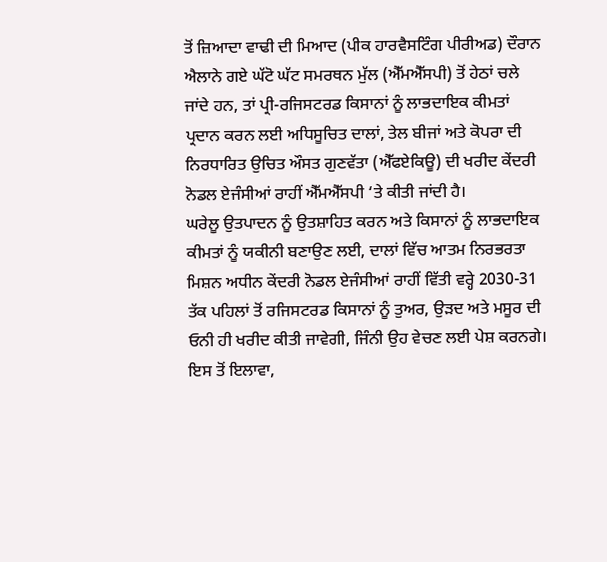ਤੋਂ ਜ਼ਿਆਦਾ ਵਾਢੀ ਦੀ ਮਿਆਦ (ਪੀਕ ਹਾਰਵੈਸਟਿੰਗ ਪੀਰੀਅਡ) ਦੌਰਾਨ ਐਲਾਨੇ ਗਏ ਘੱਟੋ ਘੱਟ ਸਮਰਥਨ ਮੁੱਲ (ਐੱਮਐੱਸਪੀ) ਤੋਂ ਹੇਠਾਂ ਚਲੇ ਜਾਂਦੇ ਹਨ, ਤਾਂ ਪ੍ਰੀ-ਰਜਿਸਟਰਡ ਕਿਸਾਨਾਂ ਨੂੰ ਲਾਭਦਾਇਕ ਕੀਮਤਾਂ ਪ੍ਰਦਾਨ ਕਰਨ ਲਈ ਅਧਿਸੂਚਿਤ ਦਾਲਾਂ, ਤੇਲ ਬੀਜਾਂ ਅਤੇ ਕੋਪਰਾ ਦੀ ਨਿਰਧਾਰਿਤ ਉਚਿਤ ਔਸਤ ਗੁਣਵੱਤਾ (ਐੱਫਏਕਿਊ) ਦੀ ਖਰੀਦ ਕੇਂਦਰੀ ਨੋਡਲ ਏਜੰਸੀਆਂ ਰਾਹੀਂ ਐੱਮਐੱਸਪੀ ‘ਤੇ ਕੀਤੀ ਜਾਂਦੀ ਹੈ।
ਘਰੇਲੂ ਉਤਪਾਦਨ ਨੂੰ ਉਤਸ਼ਾਹਿਤ ਕਰਨ ਅਤੇ ਕਿਸਾਨਾਂ ਨੂੰ ਲਾਭਦਾਇਕ ਕੀਮਤਾਂ ਨੂੰ ਯਕੀਨੀ ਬਣਾਉਣ ਲਈ, ਦਾਲਾਂ ਵਿੱਚ ਆਤਮ ਨਿਰਭਰਤਾ ਮਿਸ਼ਨ ਅਧੀਨ ਕੇਂਦਰੀ ਨੋਡਲ ਏਜੰਸੀਆਂ ਰਾਹੀਂ ਵਿੱਤੀ ਵਰ੍ਹੇ 2030-31 ਤੱਕ ਪਹਿਲਾਂ ਤੋਂ ਰਜਿਸਟਰਡ ਕਿਸਾਨਾਂ ਨੂੰ ਤੁਅਰ, ਉੜਦ ਅਤੇ ਮਸੂਰ ਦੀ ਓਨੀ ਹੀ ਖਰੀਦ ਕੀਤੀ ਜਾਵੇਗੀ, ਜਿੰਨੀ ਉਹ ਵੇਚਣ ਲਈ ਪੇਸ਼ ਕਰਨਗੇ।
ਇਸ ਤੋਂ ਇਲਾਵਾ,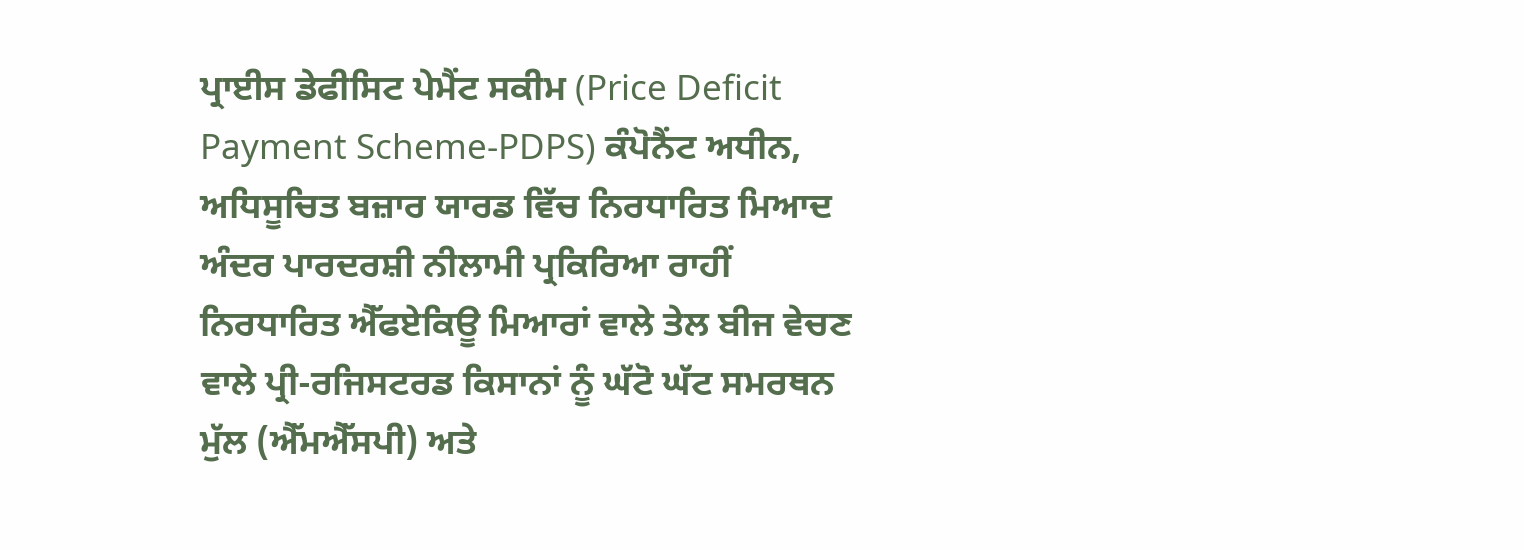ਪ੍ਰਾਈਸ ਡੇਫੀਸਿਟ ਪੇਮੈਂਟ ਸਕੀਮ (Price Deficit Payment Scheme-PDPS) ਕੰਪੋਨੈਂਟ ਅਧੀਨ, ਅਧਿਸੂਚਿਤ ਬਜ਼ਾਰ ਯਾਰਡ ਵਿੱਚ ਨਿਰਧਾਰਿਤ ਮਿਆਦ ਅੰਦਰ ਪਾਰਦਰਸ਼ੀ ਨੀਲਾਮੀ ਪ੍ਰਕਿਰਿਆ ਰਾਹੀਂ ਨਿਰਧਾਰਿਤ ਐੱਫਏਕਿਊ ਮਿਆਰਾਂ ਵਾਲੇ ਤੇਲ ਬੀਜ ਵੇਚਣ ਵਾਲੇ ਪ੍ਰੀ-ਰਜਿਸਟਰਡ ਕਿਸਾਨਾਂ ਨੂੰ ਘੱਟੋ ਘੱਟ ਸਮਰਥਨ ਮੁੱਲ (ਐੱਮਐੱਸਪੀ) ਅਤੇ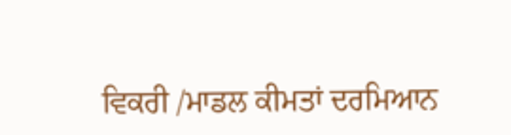ਵਿਕਰੀ /ਮਾਡਲ ਕੀਮਤਾਂ ਦਰਮਿਆਨ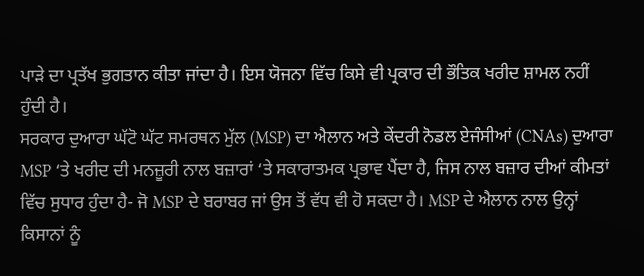ਪਾੜੇ ਦਾ ਪ੍ਰਤੱਖ ਭੁਗਤਾਨ ਕੀਤਾ ਜਾਂਦਾ ਹੈ। ਇਸ ਯੋਜਨਾ ਵਿੱਚ ਕਿਸੇ ਵੀ ਪ੍ਰਕਾਰ ਦੀ ਭੌਤਿਕ ਖਰੀਦ ਸ਼ਾਮਲ ਨਹੀਂ ਹੁੰਦੀ ਹੈ।
ਸਰਕਾਰ ਦੁਆਰਾ ਘੱਟੋ ਘੱਟ ਸਮਰਥਨ ਮੁੱਲ (MSP) ਦਾ ਐਲਾਨ ਅਤੇ ਕੇਂਦਰੀ ਨੋਡਲ ਏਜੰਸੀਆਂ (CNAs) ਦੁਆਰਾ MSP ‘ਤੇ ਖਰੀਦ ਦੀ ਮਨਜ਼ੂਰੀ ਨਾਲ ਬਜ਼ਾਰਾਂ ‘ਤੇ ਸਕਾਰਾਤਮਕ ਪ੍ਰਭਾਵ ਪੈਂਦਾ ਹੈ, ਜਿਸ ਨਾਲ ਬਜ਼ਾਰ ਦੀਆਂ ਕੀਮਤਾਂ ਵਿੱਚ ਸੁਧਾਰ ਹੁੰਦਾ ਹੈ- ਜੋ MSP ਦੇ ਬਰਾਬਰ ਜਾਂ ਉਸ ਤੋਂ ਵੱਧ ਵੀ ਹੋ ਸਕਦਾ ਹੈ। MSP ਦੇ ਐਲਾਨ ਨਾਲ ਉਨ੍ਹਾਂ ਕਿਸਾਨਾਂ ਨੂੰ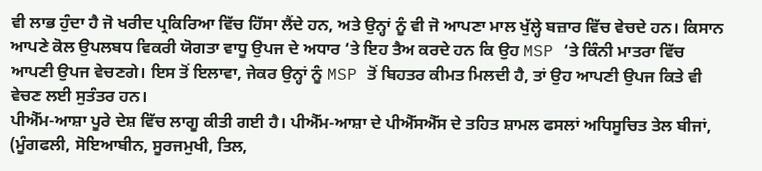ਵੀ ਲਾਭ ਹੁੰਦਾ ਹੈ ਜੋ ਖਰੀਦ ਪ੍ਰਕਿਰਿਆ ਵਿੱਚ ਹਿੱਸਾ ਲੈਂਦੇ ਹਨ, ਅਤੇ ਉਨ੍ਹਾਂ ਨੂੰ ਵੀ ਜੋ ਆਪਣਾ ਮਾਲ ਖੁੱਲ੍ਹੇ ਬਜ਼ਾਰ ਵਿੱਚ ਵੇਚਦੇ ਹਨ। ਕਿਸਾਨ ਆਪਣੇ ਕੋਲ ਉਪਲਬਧ ਵਿਕਰੀ ਯੋਗਤਾ ਵਾਧੂ ਉਪਜ ਦੇ ਅਧਾਰ ‘ਤੇ ਇਹ ਤੈਅ ਕਰਦੇ ਹਨ ਕਿ ਉਹ MSP ‘ਤੇ ਕਿੰਨੀ ਮਾਤਰਾ ਵਿੱਚ ਆਪਣੀ ਉਪਜ ਵੇਚਣਗੇ। ਇਸ ਤੋਂ ਇਲਾਵਾ, ਜੇਕਰ ਉਨ੍ਹਾਂ ਨੂੰ MSP ਤੋਂ ਬਿਹਤਰ ਕੀਮਤ ਮਿਲਦੀ ਹੈ, ਤਾਂ ਉਹ ਆਪਣੀ ਉਪਜ ਕਿਤੇ ਵੀ ਵੇਚਣ ਲਈ ਸੁਤੰਤਰ ਹਨ।
ਪੀਐੱਮ-ਆਸ਼ਾ ਪੂਰੇ ਦੇਸ਼ ਵਿੱਚ ਲਾਗੂ ਕੀਤੀ ਗਈ ਹੈ। ਪੀਐੱਮ-ਆਸ਼ਾ ਦੇ ਪੀਐੱਸਐੱਸ ਦੇ ਤਹਿਤ ਸ਼ਾਮਲ ਫਸਲਾਂ ਅਧਿਸੂਚਿਤ ਤੇਲ ਬੀਜਾਂ, (ਮੂੰਗਫਲੀ, ਸੋਇਆਬੀਨ, ਸੂਰਜਮੁਖੀ, ਤਿਲ,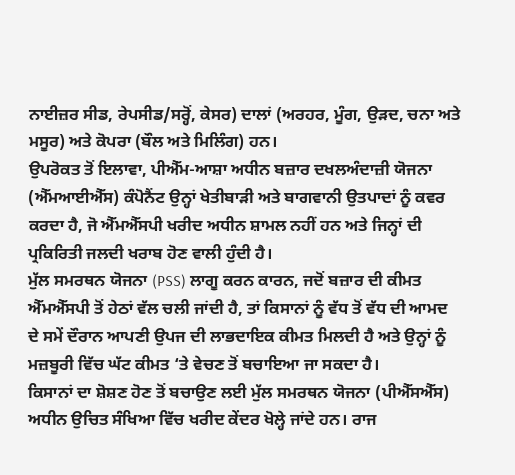ਨਾਈਜ਼ਰ ਸੀਡ, ਰੇਪਸੀਡ/ਸਰ੍ਹੋਂ, ਕੇਸਰ) ਦਾਲਾਂ (ਅਰਹਰ, ਮੂੰਗ, ਉੜਦ, ਚਨਾ ਅਤੇ ਮਸੂਰ) ਅਤੇ ਕੋਪਰਾ (ਬੌਲ ਅਤੇ ਮਿਲਿੰਗ) ਹਨ।
ਉਪਰੋਕਤ ਤੋਂ ਇਲਾਵਾ, ਪੀਐੱਮ-ਆਸ਼ਾ ਅਧੀਨ ਬਜ਼ਾਰ ਦਖਲਅੰਦਾਜ਼ੀ ਯੋਜਨਾ (ਐੱਮਆਈਐੱਸ) ਕੰਪੋਨੈਂਟ ਉਨ੍ਹਾਂ ਖੇਤੀਬਾੜੀ ਅਤੇ ਬਾਗਵਾਨੀ ਉਤਪਾਦਾਂ ਨੂੰ ਕਵਰ ਕਰਦਾ ਹੈ, ਜੋ ਐੱਮਐੱਸਪੀ ਖਰੀਦ ਅਧੀਨ ਸ਼ਾਮਲ ਨਹੀਂ ਹਨ ਅਤੇ ਜਿਨ੍ਹਾਂ ਦੀ ਪ੍ਰਕਿਰਿਤੀ ਜਲਦੀ ਖਰਾਬ ਹੋਣ ਵਾਲੀ ਹੁੰਦੀ ਹੈ।
ਮੁੱਲ ਸਮਰਥਨ ਯੋਜਨਾ (PSS) ਲਾਗੂ ਕਰਨ ਕਾਰਨ, ਜਦੋਂ ਬਜ਼ਾਰ ਦੀ ਕੀਮਤ ਐੱਮਐੱਸਪੀ ਤੋਂ ਹੇਠਾਂ ਵੱਲ ਚਲੀ ਜਾਂਦੀ ਹੈ, ਤਾਂ ਕਿਸਾਨਾਂ ਨੂੰ ਵੱਧ ਤੋਂ ਵੱਧ ਦੀ ਆਮਦ ਦੇ ਸਮੇਂ ਦੌਰਾਨ ਆਪਣੀ ਉਪਜ ਦੀ ਲਾਭਦਾਇਕ ਕੀਮਤ ਮਿਲਦੀ ਹੈ ਅਤੇ ਉਨ੍ਹਾਂ ਨੂੰ ਮਜ਼ਬੂਰੀ ਵਿੱਚ ਘੱਟ ਕੀਮਤ ‘ਤੇ ਵੇਚਣ ਤੋਂ ਬਚਾਇਆ ਜਾ ਸਕਦਾ ਹੈ।
ਕਿਸਾਨਾਂ ਦਾ ਸ਼ੋਸ਼ਣ ਹੋਣ ਤੋਂ ਬਚਾਉਣ ਲਈ ਮੁੱਲ ਸਮਰਥਨ ਯੋਜਨਾ (ਪੀਐੱਸਐੱਸ) ਅਧੀਨ ਉਚਿਤ ਸੰਖਿਆ ਵਿੱਚ ਖਰੀਦ ਕੇਂਦਰ ਖੋਲ੍ਹੇ ਜਾਂਦੇ ਹਨ। ਰਾਜ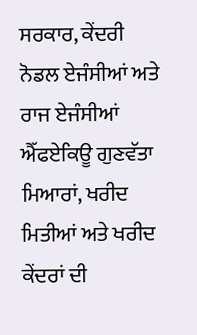ਸਰਕਾਰ, ਕੇਂਦਰੀ ਨੋਡਲ ਏਜੰਸੀਆਂ ਅਤੇ ਰਾਜ ਏਜੰਸੀਆਂ ਐੱਫਏਕਿਊ ਗੁਣਵੱਤਾ ਮਿਆਰਾਂ, ਖਰੀਦ ਮਿਤੀਆਂ ਅਤੇ ਖਰੀਦ ਕੇਂਦਰਾਂ ਦੀ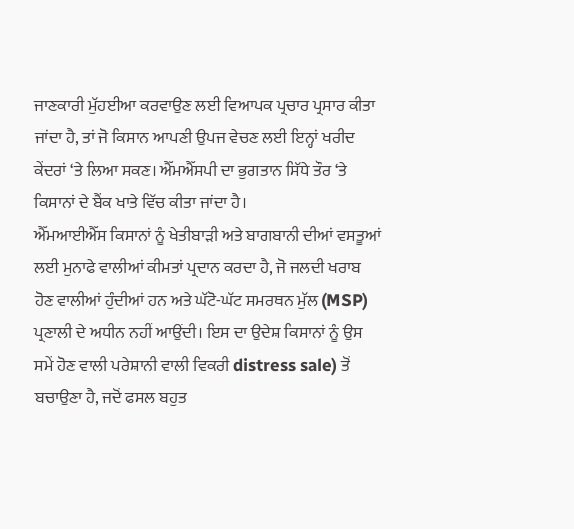ਜਾਣਕਾਰੀ ਮੁੱਹਈਆ ਕਰਵਾਉਣ ਲਈ ਵਿਆਪਕ ਪ੍ਰਚਾਰ ਪ੍ਰਸਾਰ ਕੀਤਾ ਜਾਂਦਾ ਹੈ, ਤਾਂ ਜੋ ਕਿਸਾਨ ਆਪਣੀ ਉਪਜ ਵੇਚਣ ਲਈ ਇਨ੍ਹਾਂ ਖਰੀਦ ਕੇਂਦਰਾਂ ‘ਤੇ ਲਿਆ ਸਕਣ। ਐੱਮਐੱਸਪੀ ਦਾ ਭੁਗਤਾਨ ਸਿੱਧੇ ਤੌਰ ‘ਤੇ ਕਿਸਾਨਾਂ ਦੇ ਬੈਂਕ ਖਾਤੇ ਵਿੱਚ ਕੀਤਾ ਜਾਂਦਾ ਹੈ।
ਐੱਮਆਈਐੱਸ ਕਿਸਾਨਾਂ ਨੂੰ ਖੇਤੀਬਾੜੀ ਅਤੇ ਬਾਗਬਾਨੀ ਦੀਆਂ ਵਸਤੂਆਂ ਲਈ ਮੁਨਾਫੇ ਵਾਲੀਆਂ ਕੀਮਤਾਂ ਪ੍ਰਦਾਨ ਕਰਦਾ ਹੈ, ਜੋ ਜਲਦੀ ਖਰਾਬ ਹੋਣ ਵਾਲੀਆਂ ਹੁੰਦੀਆਂ ਹਨ ਅਤੇ ਘੱਟੋ-ਘੱਟ ਸਮਰਥਨ ਮੁੱਲ (MSP) ਪ੍ਰਣਾਲੀ ਦੇ ਅਧੀਨ ਨਹੀਂ ਆਉਂਦੀ। ਇਸ ਦਾ ਉਦੇਸ਼ ਕਿਸਾਨਾਂ ਨੂੰ ਉਸ ਸਮੇਂ ਹੋਣ ਵਾਲੀ ਪਰੇਸ਼ਾਨੀ ਵਾਲੀ ਵਿਕਰੀ distress sale) ਤੋਂ ਬਚਾਉਣਾ ਹੈ, ਜਦੋਂ ਫਸਲ ਬਹੁਤ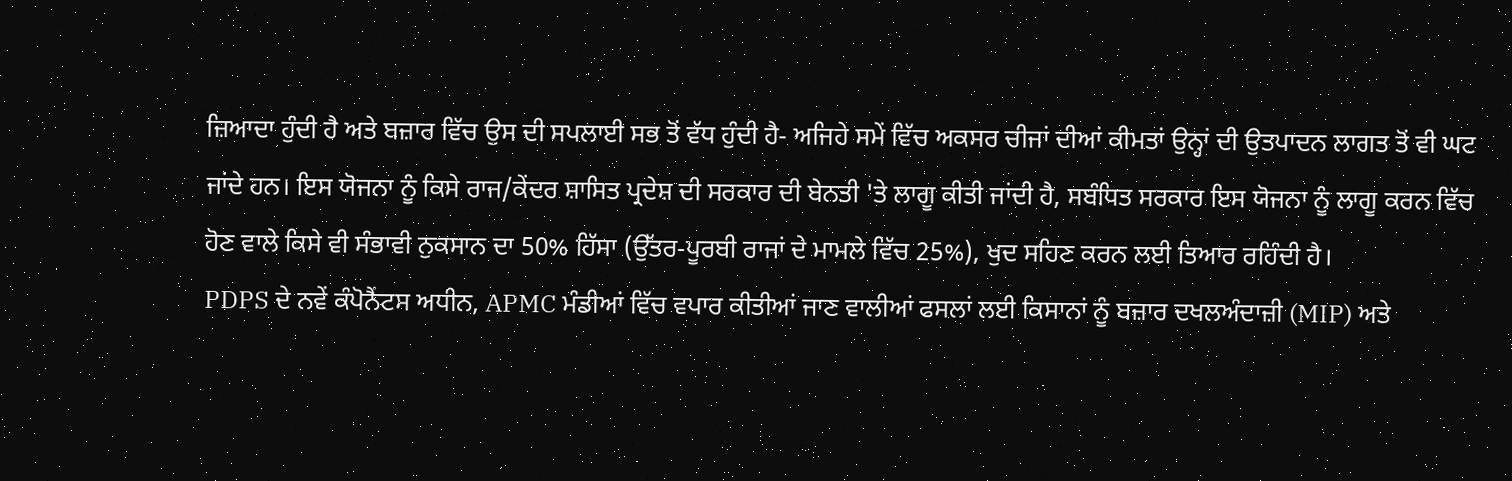ਜ਼ਿਆਦਾ ਹੁੰਦੀ ਹੈ ਅਤੇ ਬਜ਼ਾਰ ਵਿੱਚ ਉਸ ਦੀ ਸਪਲਾਈ ਸਭ ਤੋਂ ਵੱਧ ਹੁੰਦੀ ਹੈ- ਅਜਿਹੇ ਸਮੇਂ ਵਿੱਚ ਅਕਸਰ ਚੀਜਾਂ ਦੀਆਂ ਕੀਮਤਾਂ ਉਨ੍ਹਾਂ ਦੀ ਉਤਪਾਦਨ ਲਾਗਤ ਤੋਂ ਵੀ ਘਟ ਜਾਂਦੇ ਹਨ। ਇਸ ਯੋਜਨਾ ਨੂੰ ਕਿਸੇ ਰਾਜ/ਕੇਂਦਰ ਸ਼ਾਸਿਤ ਪ੍ਰਦੇਸ਼ ਦੀ ਸਰਕਾਰ ਦੀ ਬੇਨਤੀ 'ਤੇ ਲਾਗੂ ਕੀਤੀ ਜਾਂਦੀ ਹੈ, ਸਬੰਧਿਤ ਸਰਕਾਰ ਇਸ ਯੋਜਨਾ ਨੂੰ ਲਾਗੂ ਕਰਨ ਵਿੱਚ ਹੋਣ ਵਾਲੇ ਕਿਸੇ ਵੀ ਸੰਭਾਵੀ ਨੁਕਸਾਨ ਦਾ 50% ਹਿੱਸਾ (ਉੱਤਰ-ਪੂਰਬੀ ਰਾਜਾਂ ਦੇ ਮਾਮਲੇ ਵਿੱਚ 25%), ਖੁਦ ਸਹਿਣ ਕਰਨ ਲਈ ਤਿਆਰ ਰਹਿੰਦੀ ਹੈ।
PDPS ਦੇ ਨਵੇਂ ਕੰਪੋਨੈਂਟਸ ਅਧੀਨ, APMC ਮੰਡੀਆਂ ਵਿੱਚ ਵਪਾਰ ਕੀਤੀਆਂ ਜਾਣ ਵਾਲੀਆਂ ਫਸਲਾਂ ਲਈ ਕਿਸਾਨਾਂ ਨੂੰ ਬਜ਼ਾਰ ਦਖਲਅੰਦਾਜ਼ੀ (MIP) ਅਤੇ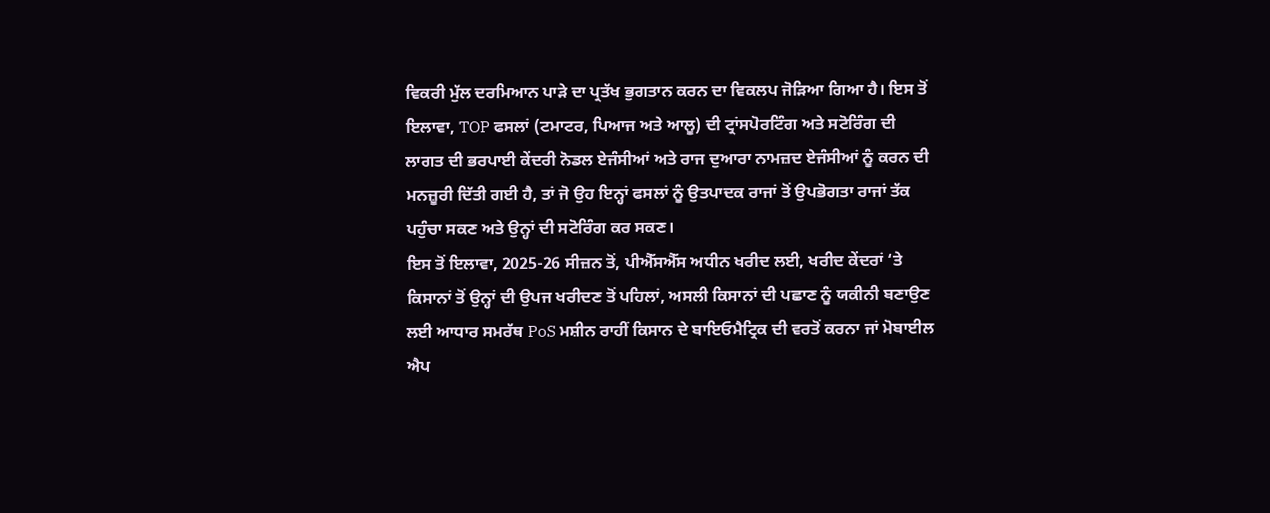ਵਿਕਰੀ ਮੁੱਲ ਦਰਮਿਆਨ ਪਾੜੇ ਦਾ ਪ੍ਰਤੱਖ ਭੁਗਤਾਨ ਕਰਨ ਦਾ ਵਿਕਲਪ ਜੋੜਿਆ ਗਿਆ ਹੈ। ਇਸ ਤੋਂ ਇਲਾਵਾ, TOP ਫਸਲਾਂ (ਟਮਾਟਰ, ਪਿਆਜ ਅਤੇ ਆਲੂ) ਦੀ ਟ੍ਰਾਂਸਪੋਰਟਿੰਗ ਅਤੇ ਸਟੋਰਿੰਗ ਦੀ ਲਾਗਤ ਦੀ ਭਰਪਾਈ ਕੇਂਦਰੀ ਨੋਡਲ ਏਜੰਸੀਆਂ ਅਤੇ ਰਾਜ ਦੁਆਰਾ ਨਾਮਜ਼ਦ ਏਜੰਸੀਆਂ ਨੂੰ ਕਰਨ ਦੀ ਮਨਜ਼ੂਰੀ ਦਿੱਤੀ ਗਈ ਹੈ, ਤਾਂ ਜੋ ਉਹ ਇਨ੍ਹਾਂ ਫਸਲਾਂ ਨੂੰ ਉਤਪਾਦਕ ਰਾਜਾਂ ਤੋਂ ਉਪਭੋਗਤਾ ਰਾਜਾਂ ਤੱਕ ਪਹੁੰਚਾ ਸਕਣ ਅਤੇ ਉਨ੍ਹਾਂ ਦੀ ਸਟੋਰਿੰਗ ਕਰ ਸਕਣ।
ਇਸ ਤੋਂ ਇਲਾਵਾ, 2025-26 ਸੀਜ਼ਨ ਤੋਂ, ਪੀਐੱਸਐੱਸ ਅਧੀਨ ਖਰੀਦ ਲਈ, ਖਰੀਦ ਕੇਂਦਰਾਂ ‘ਤੇ ਕਿਸਾਨਾਂ ਤੋਂ ਉਨ੍ਹਾਂ ਦੀ ਉਪਜ ਖਰੀਦਣ ਤੋਂ ਪਹਿਲਾਂ, ਅਸਲੀ ਕਿਸਾਨਾਂ ਦੀ ਪਛਾਣ ਨੂੰ ਯਕੀਨੀ ਬਣਾਉਣ ਲਈ ਆਧਾਰ ਸਮਰੱਥ PoS ਮਸ਼ੀਨ ਰਾਹੀਂ ਕਿਸਾਨ ਦੇ ਬਾਇਓਮੈਟ੍ਰਿਕ ਦੀ ਵਰਤੋਂ ਕਰਨਾ ਜਾਂ ਮੋਬਾਈਲ ਐਪ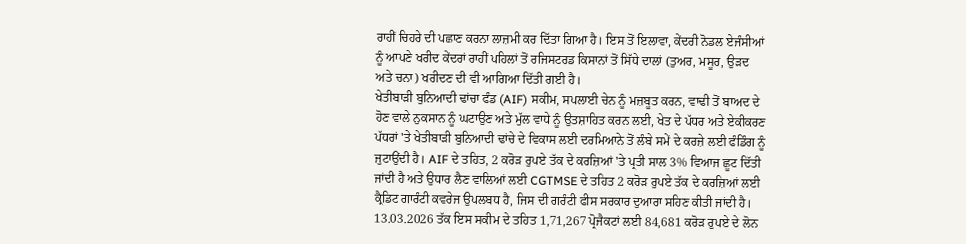ਰਾਹੀਂ ਚਿਹਰੇ ਦੀ ਪਛਾਣ ਕਰਨਾ ਲਾਜ਼ਮੀ ਕਰ ਦਿੱਤਾ ਗਿਆ ਹੈ। ਇਸ ਤੋਂ ਇਲਾਵਾ, ਕੇਂਦਰੀ ਨੋਡਲ ਏਜੰਸੀਆਂ ਨੂੰ ਆਪਣੇ ਖਰੀਦ ਕੇਂਦਰਾਂ ਰਾਹੀਂ ਪਹਿਲਾਂ ਤੋਂ ਰਜਿਸਟਰਡ ਕਿਸਾਨਾਂ ਤੋਂ ਸਿੱਧੇ ਦਾਲਾਂ (ਤੁਅਰ, ਮਸੂਰ, ਉੜਦ ਅਤੇ ਚਨਾ) ਖਰੀਦਣ ਦੀ ਵੀ ਆਗਿਆ ਦਿੱਤੀ ਗਈ ਹੈ।
ਖੇਤੀਬਾੜੀ ਬੁਨਿਆਦੀ ਢਾਂਚਾ ਫੰਡ (AIF) ਸਕੀਮ, ਸਪਲਾਈ ਚੇਨ ਨੂੰ ਮਜ਼ਬੂਤ ਕਰਨ, ਵਾਢੀ ਤੋਂ ਬਾਅਦ ਦੇ ਹੋਣ ਵਾਲੇ ਨੁਕਸਾਨ ਨੂੰ ਘਟਾਉਣ ਅਤੇ ਮੁੱਲ ਵਾਧੇ ਨੂੰ ਉਤਸ਼ਾਹਿਤ ਕਰਨ ਲਈ, ਖੇਤ ਦੇ ਪੱਧਰ ਅਤੇ ਏਕੀਕਰਣ ਪੱਧਰਾਂ 'ਤੇ ਖੇਤੀਬਾੜੀ ਬੁਨਿਆਦੀ ਢਾਂਚੇ ਦੇ ਵਿਕਾਸ ਲਈ ਦਰਮਿਆਨੇ ਤੋਂ ਲੰਬੇ ਸਮੇਂ ਦੇ ਕਰਜ਼ੇ ਲਈ ਫੰਡਿੰਗ ਨੂੰ ਜੁਟਾਉਂਦੀ ਹੈ। AIF ਦੇ ਤਹਿਤ, 2 ਕਰੋੜ ਰੁਪਏ ਤੱਕ ਦੇ ਕਰਜ਼ਿਆਂ 'ਤੇ ਪ੍ਰਤੀ ਸਾਲ 3% ਵਿਆਜ ਛੂਟ ਦਿੱਤੀ ਜਾਂਦੀ ਹੈ ਅਤੇ ਉਧਾਰ ਲੈਣ ਵਾਲਿਆਂ ਲਈ CGTMSE ਦੇ ਤਹਿਤ 2 ਕਰੋੜ ਰੁਪਏ ਤੱਕ ਦੇ ਕਰਜ਼ਿਆਂ ਲਈ ਕ੍ਰੈਡਿਟ ਗਾਰੰਟੀ ਕਵਰੇਜ ਉਪਲਬਧ ਹੈ, ਜਿਸ ਦੀ ਗਰੰਟੀ ਫੀਸ ਸਰਕਾਰ ਦੁਆਰਾ ਸਹਿਣ ਕੀਤੀ ਜਾਂਦੀ ਹੈ। 13.03.2026 ਤੱਕ ਇਸ ਸਕੀਮ ਦੇ ਤਹਿਤ 1,71,267 ਪ੍ਰੋਜੈਕਟਾਂ ਲਈ 84,681 ਕਰੋੜ ਰੁਪਏ ਦੇ ਲੋਨ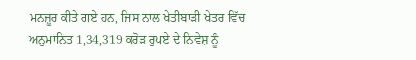ਮਨਜ਼ੂਰ ਕੀਤੇ ਗਏ ਹਨ, ਜਿਸ ਨਾਲ ਖੇਤੀਬਾੜੀ ਖੇਤਰ ਵਿੱਚ ਅਨੁਮਾਨਿਤ 1,34,319 ਕਰੋੜ ਰੁਪਏ ਦੇ ਨਿਵੇਸ਼ ਨੂੰ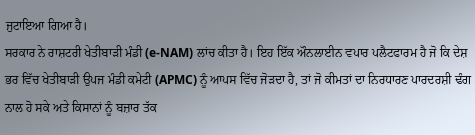ਜੁਟਾਇਆ ਗਿਆ ਹੈ।
ਸਰਕਾਰ ਨੇ ਰਾਸ਼ਟਰੀ ਖੇਤੀਬਾੜੀ ਮੰਡੀ (e-NAM) ਲਾਂਚ ਕੀਤਾ ਹੈ। ਇਹ ਇੱਕ ਔਨਲਾਈਨ ਵਪਾਰ ਪਲੈਟਫਾਰਮ ਹੈ ਜੋ ਕਿ ਦੇਸ਼ ਭਰ ਵਿੱਚ ਖੇਤੀਬਾੜੀ ਉਪਜ ਮੰਡੀ ਕਮੇਟੀ (APMC) ਨੂੰ ਆਪਸ ਵਿੱਚ ਜੋੜਦਾ ਹੈ, ਤਾਂ ਜੋ ਕੀਮਤਾਂ ਦਾ ਨਿਰਧਾਰਣ ਪਾਰਦਰਸ਼ੀ ਢੰਗ ਨਾਲ ਹੋ ਸਕੇ ਅਤੇ ਕਿਸਾਨਾਂ ਨੂੰ ਬਜ਼ਾਰ ਤੱਕ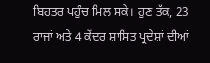ਬਿਹਤਰ ਪਹੁੰਚ ਮਿਲ ਸਕੇ। ਹੁਣ ਤੱਕ, 23 ਰਾਜਾਂ ਅਤੇ 4 ਕੇਂਦਰ ਸ਼ਾਸਿਤ ਪ੍ਰਦੇਸ਼ਾਂ ਦੀਆਂ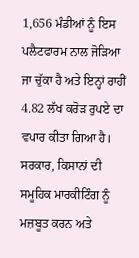1,656 ਮੰਡੀਆਂ ਨੂੰ ਇਸ ਪਲੈਟਫਾਰਮ ਨਾਲ ਜੋੜਿਆ ਜਾ ਚੁੱਕਾ ਹੈ ਅਤੇ ਇਨ੍ਹਾਂ ਰਾਹੀਂ 4.82 ਲੱਖ ਕਰੋੜ ਰੁਪਏ ਦਾ ਵਪਾਰ ਕੀਤਾ ਗਿਆ ਹੈ।
ਸਰਕਾਰ, ਕਿਸਾਨਾਂ ਦੀ ਸਮੂਹਿਕ ਮਾਰਕੀਟਿੰਗ ਨੂੰ ਮਜ਼ਬੂਤ ਕਰਨ ਅਤੇ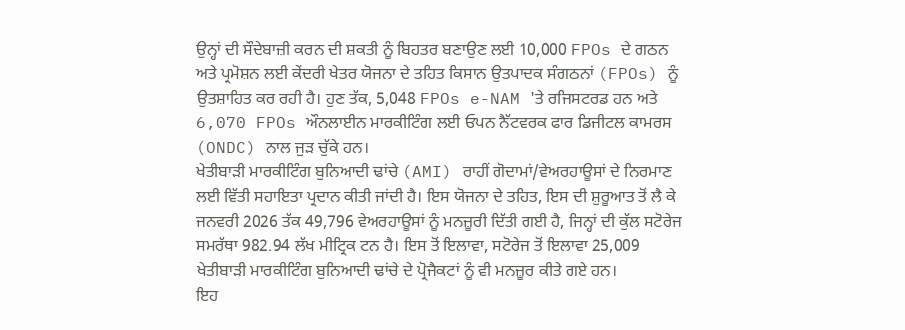ਉਨ੍ਹਾਂ ਦੀ ਸੌਦੇਬਾਜ਼ੀ ਕਰਨ ਦੀ ਸ਼ਕਤੀ ਨੂੰ ਬਿਹਤਰ ਬਣਾਉਣ ਲਈ 10,000 FPOs ਦੇ ਗਠਨ ਅਤੇ ਪ੍ਰਮੋਸ਼ਨ ਲਈ ਕੇਂਦਰੀ ਖੇਤਰ ਯੋਜਨਾ ਦੇ ਤਹਿਤ ਕਿਸਾਨ ਉਤਪਾਦਕ ਸੰਗਠਨਾਂ (FPOs) ਨੂੰ ਉਤਸ਼ਾਹਿਤ ਕਰ ਰਹੀ ਹੈ। ਹੁਣ ਤੱਕ, 5,048 FPOs e-NAM 'ਤੇ ਰਜਿਸਟਰਡ ਹਨ ਅਤੇ 6,070 FPOs ਔਨਲਾਈਨ ਮਾਰਕੀਟਿੰਗ ਲਈ ਓਪਨ ਨੈੱਟਵਰਕ ਫਾਰ ਡਿਜੀਟਲ ਕਾਮਰਸ (ONDC) ਨਾਲ ਜੁੜ ਚੁੱਕੇ ਹਨ।
ਖੇਤੀਬਾੜੀ ਮਾਰਕੀਟਿੰਗ ਬੁਨਿਆਦੀ ਢਾਂਚੇ (AMI) ਰਾਹੀਂ ਗੋਦਾਮਾਂ/ਵੇਅਰਹਾਊਸਾਂ ਦੇ ਨਿਰਮਾਣ ਲਈ ਵਿੱਤੀ ਸਹਾਇਤਾ ਪ੍ਰਦਾਨ ਕੀਤੀ ਜਾਂਦੀ ਹੈ। ਇਸ ਯੋਜਨਾ ਦੇ ਤਹਿਤ, ਇਸ ਦੀ ਸ਼ੁਰੂਆਤ ਤੋਂ ਲੈ ਕੇ ਜਨਵਰੀ 2026 ਤੱਕ 49,796 ਵੇਅਰਹਾਊਸਾਂ ਨੂੰ ਮਨਜ਼ੂਰੀ ਦਿੱਤੀ ਗਈ ਹੈ, ਜਿਨ੍ਹਾਂ ਦੀ ਕੁੱਲ ਸਟੋਰੇਜ ਸਮਰੱਥਾ 982.94 ਲੱਖ ਮੀਟ੍ਰਿਕ ਟਨ ਹੈ। ਇਸ ਤੋਂ ਇਲਾਵਾ, ਸਟੋਰੇਜ ਤੋਂ ਇਲਾਵਾ 25,009 ਖੇਤੀਬਾੜੀ ਮਾਰਕੀਟਿੰਗ ਬੁਨਿਆਦੀ ਢਾਂਚੇ ਦੇ ਪ੍ਰੋਜੈਕਟਾਂ ਨੂੰ ਵੀ ਮਨਜ਼ੂਰ ਕੀਤੇ ਗਏ ਹਨ।
ਇਹ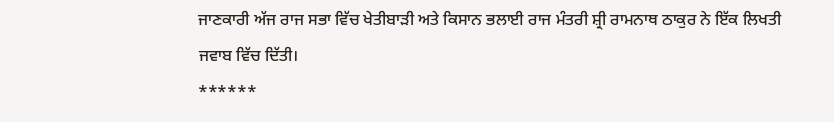ਜਾਣਕਾਰੀ ਅੱਜ ਰਾਜ ਸਭਾ ਵਿੱਚ ਖੇਤੀਬਾੜੀ ਅਤੇ ਕਿਸਾਨ ਭਲਾਈ ਰਾਜ ਮੰਤਰੀ ਸ਼੍ਰੀ ਰਾਮਨਾਥ ਠਾਕੁਰ ਨੇ ਇੱਕ ਲਿਖਤੀ ਜਵਾਬ ਵਿੱਚ ਦਿੱਤੀ।
******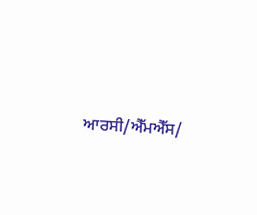ਆਰਸੀ/ਐੱਮਐੱਸ/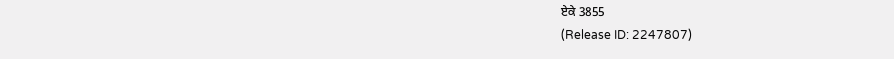ਏਕੇ 3855
(Release ID: 2247807)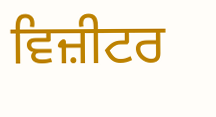ਵਿਜ਼ੀਟਰ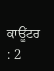ਕਾਊਂਟਰ : 2